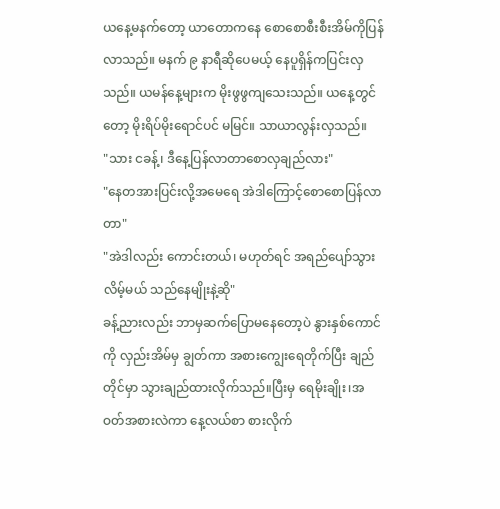ယနေ့မနက်တော့ ယာတောကနေ စောစောစီးစီးအိမ်ကိုပြန်လာသည်။ မနက် ၉ နာရီဆိုပေမယ့် နေပူရှိန်ကပြင်းလှသည်။ ယမန်နေ့များက မိုးဖွဖွကျသေးသည်။ ယနေ့တွင်တော့ မိုးရိပ်မိုးရောင်ပင် မမြင်။ သာယာလွန်းလှသည်။
"သား ငခန့်၊ ဒီနေ့ပြန်လာတာစောလှချည်လား"
"နေတအားပြင်းလို့အမေရေ အဲဒါကြောင့်စောစောပြန်လာတာ"
"အဲဒါလည်း ကောင်းတယ်၊ မဟုတ်ရင် အရည်ပျော်သွားလိမ့်မယ် သည်နေမျိုးနဲ့ဆို"
ခန့်ညားလည်း ဘာမှဆက်ပြောမနေတော့ပဲ နွားနှစ်ကောင်ကို လှည်းအိမ်မှ ချွတ်ကာ အစားကျွေးရေတိုက်ပြီး ချည်တိုင်မှာ သွားချည်ထားလိုက်သည်။ပြီးမှ ရေမိုးချိုး၊အဝတ်အစားလဲကာ နေ့လယ်စာ စားလိုက်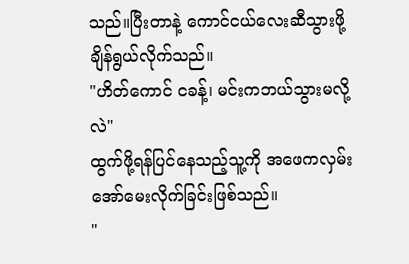သည်။ပြီးတာနဲ့ ကောင်ငယ်လေးဆီသွားဖို့ ချိန်ရွယ်လိုက်သည်။
"ဟိတ်ကောင် ငခန့်၊ မင်းကဘယ်သွားမလို့လဲ"
ထွက်ဖို့ရန်ပြင်နေသည့်သူ့ကို အဖေကလှမ်းအော်မေးလိုက်ခြင်းဖြစ်သည်။
"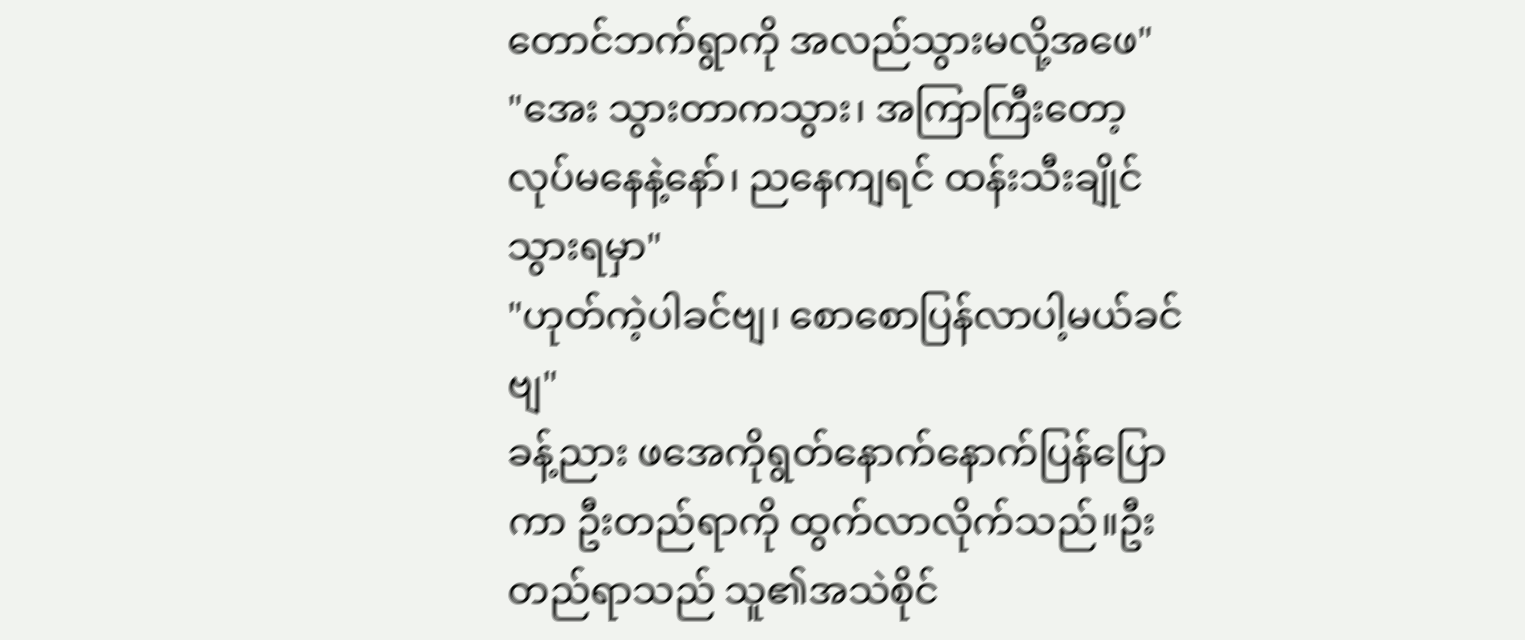တောင်ဘက်ရွာကို အလည်သွားမလို့အဖေ"
"အေး သွားတာကသွား၊ အကြာကြီးတော့ လုပ်မနေနဲ့နော်၊ ညနေကျရင် ထန်းသီးချိုင်သွားရမှာ"
"ဟုတ်ကဲ့ပါခင်ဗျ၊ စောစောပြန်လာပါ့မယ်ခင်ဗျ"
ခန့်ညား ဖအေကိုရွတ်နောက်နောက်ပြန်ပြောကာ ဦးတည်ရာကို ထွက်လာလိုက်သည်။ဦးတည်ရာသည် သူ၏အသဲစိုင်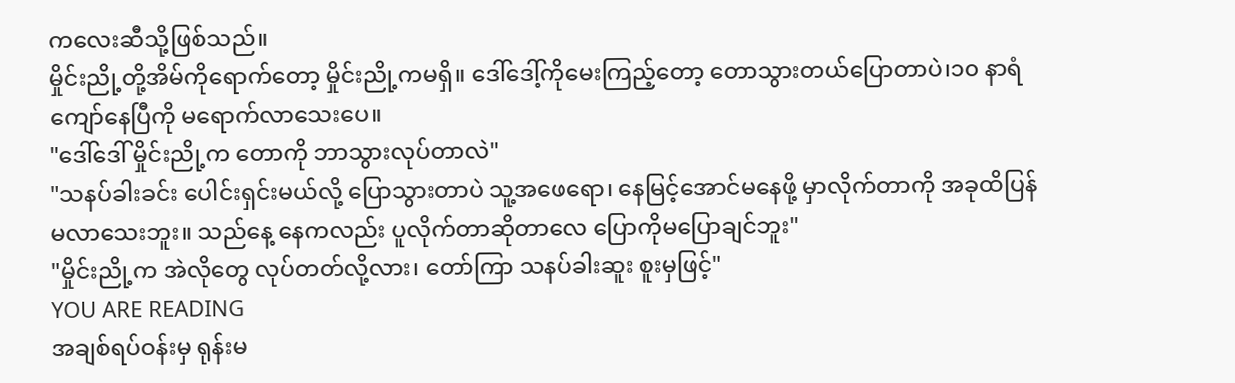ကလေးဆီသို့ဖြစ်သည်။
မှိုင်းညို့တို့အိမ်ကိုရောက်တော့ မှိုင်းညို့ကမရှိ။ ဒေါ်ဒေါ့်ကိုမေးကြည့်တော့ တောသွားတယ်ပြောတာပဲ၊၁၀ နာရံကျော်နေပြီကို မရောက်လာသေးပေ။
"ဒေါ်ဒေါ် မှိုင်းညို့က တောကို ဘာသွားလုပ်တာလဲ"
"သနပ်ခါးခင်း ပေါင်းရှင်းမယ်လို့ ပြောသွားတာပဲ သူ့အဖေရော၊ နေမြင့်အောင်မနေဖို့ မှာလိုက်တာကို အခုထိပြန်မလာသေးဘူး။ သည်နေ့ နေကလည်း ပူလိုက်တာဆိုတာလေ ပြောကိုမပြောချင်ဘူး"
"မှိုင်းညို့က အဲလိုတွေ လုပ်တတ်လို့လား၊ တော်ကြာ သနပ်ခါးဆူး စူးမှဖြင့်"
YOU ARE READING
အချစ်ရပ်ဝန်းမှ ရုန်းမ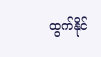ထွက်နိုင်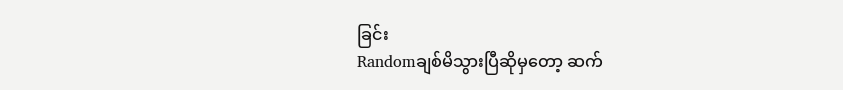ခြင်း
Randomချစ်မိသွားပြီဆိုမှတော့ ဆက်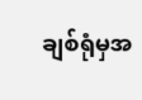ချစ်ရုံမှအ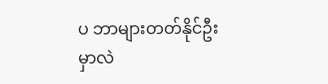ပ ဘာများတတ်နိုင်ဦးမှာလဲ